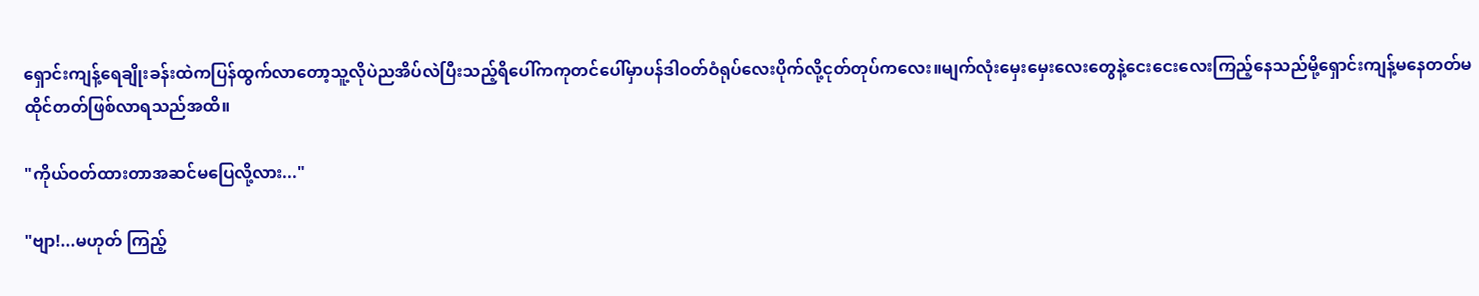ရှောင်းကျန့်ရေချိုးခန်းထဲကပြန်ထွက်လာတော့သူ့လိုပဲညအိပ်လဲပြီးသည့်ရိပေါ်ကကုတင်ပေါ်မှာပန်ဒါဝတ်ဝံရုပ်လေးပိုက်လို့ငုတ်တုပ်ကလေး။မျက်လုံးမှေးမှေးလေးတွေနဲ့ငေးငေးလေးကြည့်နေသည်မို့ရှောင်းကျန့်မနေတတ်မထိုင်တတ်ဖြစ်လာရသည်အထိ။

"ကိုယ်ဝတ်ထားတာအဆင်မပြေလို့လား..."

"ဗျာ!...မဟုတ် ကြည့်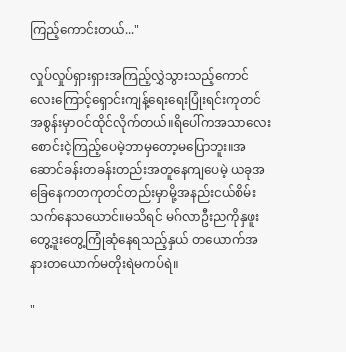ကြည့်ကောင်းတယ်..."

လှုပ်လှုပ်ရှားရှားအကြည့်လွှဲသွားသည့်ကောင်လေးကြောင့်ရှောင်းကျန့်ရေးရေးပြုံးရင်းကုတင်အစွန်းမှာဝင်ထိုင်လိုက်တယ်။ရိပေါ်ကအသာလေးစောင်းငဲ့ကြည့်ပေမဲ့ဘာမှတော့မပြောဘူး။အဆောင်ခန်းတခန်းတည်းအတူနေကျပေမဲ့ ယခုအခြေနေကတကုတင်တည်းမှာမို့အနည်းငယ်စိမ်းသက်နေသယောင်။မသိရင် မဂ်လာဦးညကိုနှဖူးတွေ့ဒူးတွေ့ကြုံဆုံနေရသည့်နှယ် တယောက်အနားတယောက်မတိုးရဲမကပ်ရဲ။

"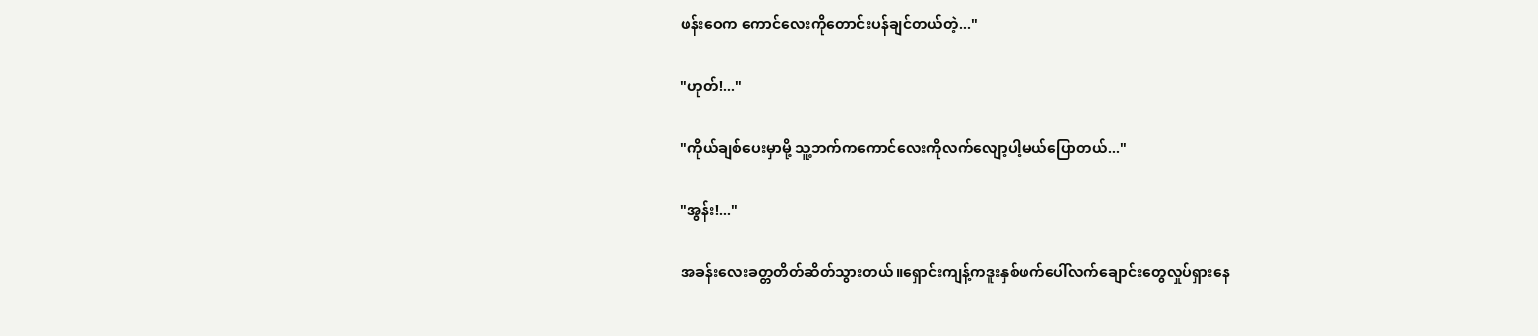ဖန်းဝေက ကောင်လေးကိုတောင်းပန်ချင်တယ်တဲ့..."

"ဟုတ်!..."

"ကိုယ်ချစ်ပေးမှာမို့ သူ့ဘက်ကကောင်လေးကိုလက်လျော့ပါ့မယ်ပြောတယ်..."

"အွန်း!..."

အခန်းလေးခတ္တတိတ်ဆိတ်သွားတယ်။ရှောင်းကျန့်ကဒူးနှစ်ဖက်ပေါ်လက်ချောင်းတွေလှုပ်ရှားနေ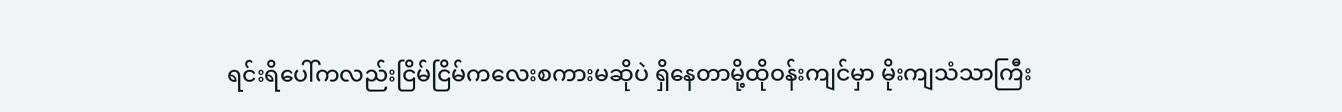ရင်းရိပေါ်ကလည်းငြိမ်ငြိမ်ကလေးစကားမဆိုပဲ ရှိနေတာမို့ထိုဝန်းကျင်မှာ မိုးကျသံသာကြီး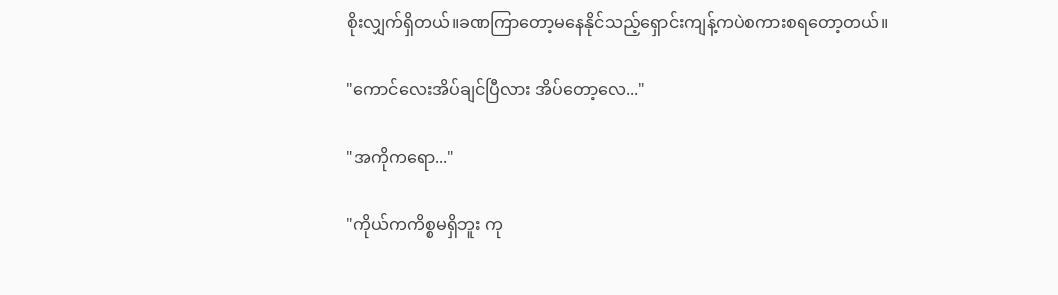စိုးလျှက်ရှိတယ်။ခဏကြာတော့မနေနိုင်သည့်ရှောင်းကျန့်ကပဲစကားစရတော့တယ်။

"ကောင်လေးအိပ်ချင်ပြီလား အိပ်တော့လေ..."

"အကိုကရော..."

"ကိုယ်ကကိစ္စမရှိဘူး ကု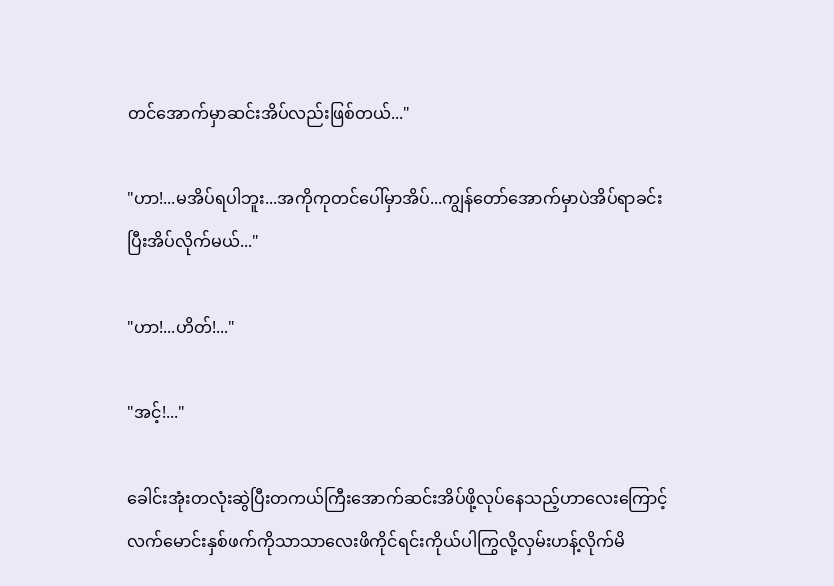တင်အောက်မှာဆင်းအိပ်လည်းဖြစ်တယ်..."

"ဟာ!...မအိပ်ရပါဘူး...အကိုကုတင်ပေါ်မှာအိပ်...ကျွန်တော်အောက်မှာပဲအိပ်ရာခင်းပြီးအိပ်လိုက်မယ်..."

"ဟာ!...ဟိတ်!..."

"အင့်!..."

ခေါင်းအုံးတလုံးဆွဲပြီးတကယ်ကြီးအောက်ဆင်းအိပ်ဖို့လုပ်နေသည့်ဟာလေးကြောင့်လက်မောင်းနှစ်ဖက်ကိုသာသာလေးဖိကိုင်ရင်းကိုယ်ပါကြွလို့လှမ်းဟန့်လိုက်မိ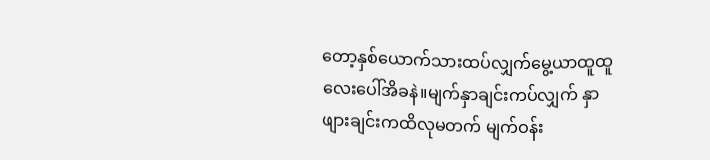တော့နှစ်ယောက်သားထပ်လျှက်မွေ့ယာထူထူလေးပေါ်အိခနဲ။မျက်နှာချင်းကပ်လျှက် နှာဖျားချင်းကထိလုမတက် မျက်ဝန်း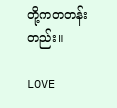တို့ကတတန်းတည်း။

LOVE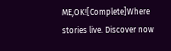ME,OK![Complete]Where stories live. Discover now